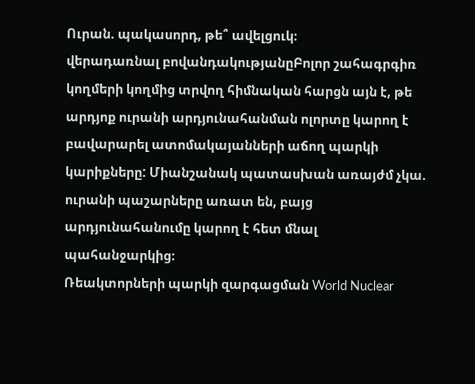Ուրան. պակասորդ, թե՞ ավելցուկ։
վերադառնալ բովանդակությանըԲոլոր շահագրգիռ կողմերի կողմից տրվող հիմնական հարցն այն է, թե արդյոք ուրանի արդյունահանման ոլորտը կարող է բավարարել ատոմակայանների աճող պարկի կարիքները: Միանշանակ պատասխան առայժմ չկա. ուրանի պաշարները առատ են, բայց արդյունահանումը կարող է հետ մնալ պահանջարկից։
Ռեակտորների պարկի զարգացման World Nuclear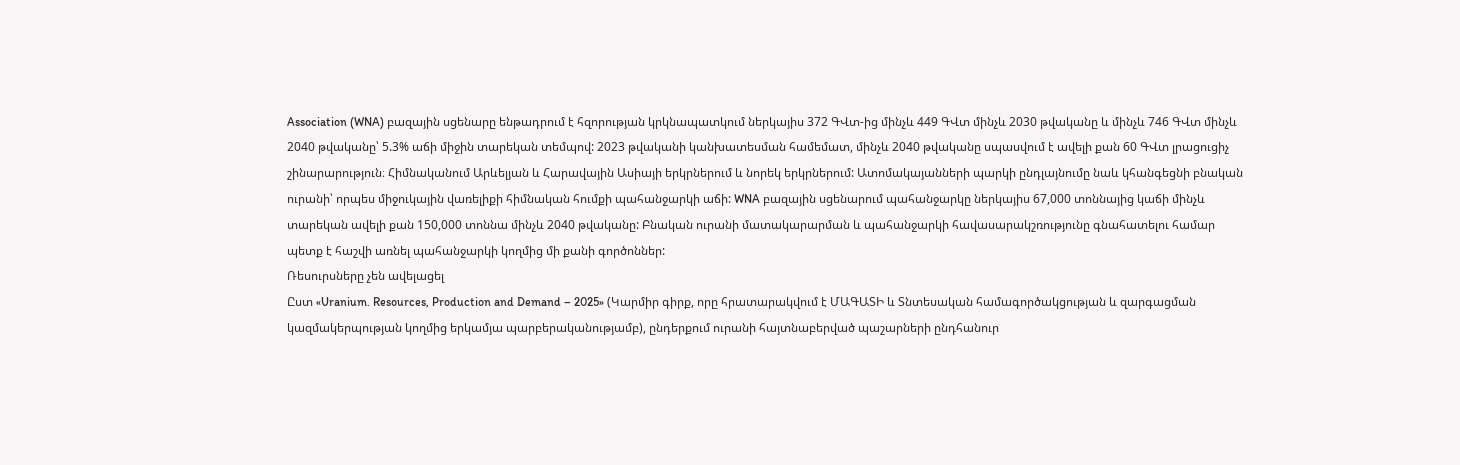Association (WNA) բազային սցենարը ենթադրում է հզորության կրկնապատկում ներկայիս 372 ԳՎտ-ից մինչև 449 ԳՎտ մինչև 2030 թվականը և մինչև 746 ԳՎտ մինչև 2040 թվականը՝ 5.3% աճի միջին տարեկան տեմպով: 2023 թվականի կանխատեսման համեմատ, մինչև 2040 թվականը սպասվում է ավելի քան 60 ԳՎտ լրացուցիչ շինարարություն։ Հիմնականում Արևելյան և Հարավային Ասիայի երկրներում և նորեկ երկրներում: Ատոմակայանների պարկի ընդլայնումը նաև կհանգեցնի բնական ուրանի՝ որպես միջուկային վառելիքի հիմնական հումքի պահանջարկի աճի: WNA բազային սցենարում պահանջարկը ներկայիս 67,000 տոննայից կաճի մինչև տարեկան ավելի քան 150,000 տոննա մինչև 2040 թվականը: Բնական ուրանի մատակարարման և պահանջարկի հավասարակշռությունը գնահատելու համար պետք է հաշվի առնել պահանջարկի կողմից մի քանի գործոններ:
Ռեսուրսները չեն ավելացել
Ըստ «Uranium. Resources, Production and Demand – 2025» (Կարմիր գիրք, որը հրատարակվում է ՄԱԳԱՏԻ և Տնտեսական համագործակցության և զարգացման կազմակերպության կողմից երկամյա պարբերականությամբ), ընդերքում ուրանի հայտնաբերված պաշարների ընդհանուր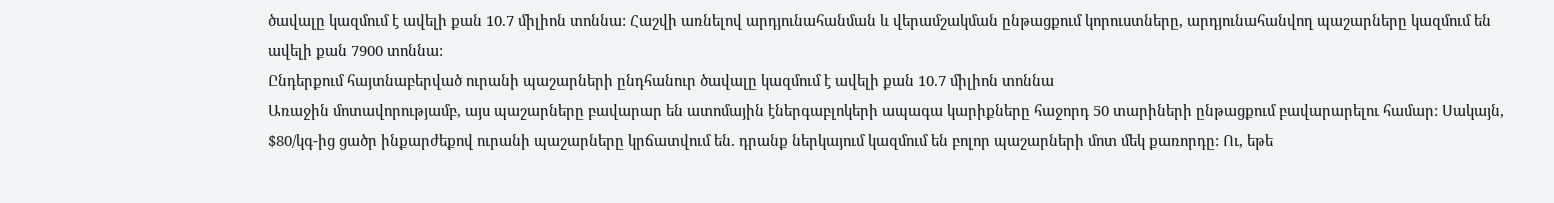ծավալը կազմում է ավելի քան 10.7 միլիոն տոննա: Հաշվի առնելով արդյունահանման և վերամշակման ընթացքում կորուստները, արդյունահանվող պաշարները կազմում են ավելի քան 7900 տոննա:
Ընդերքում հայտնաբերված ուրանի պաշարների ընդհանուր ծավալը կազմում է ավելի քան 10.7 միլիոն տոննա
Առաջին մոտավորությամբ, այս պաշարները բավարար են ատոմային էներգաբլոկերի ապագա կարիքները հաջորդ 50 տարիների ընթացքում բավարարելու համար: Սակայն, $80/կգ-ից ցածր ինքարժեքով ուրանի պաշարները կրճատվում են. դրանք ներկայում կազմում են բոլոր պաշարների մոտ մեկ քառորդը: Ու, եթե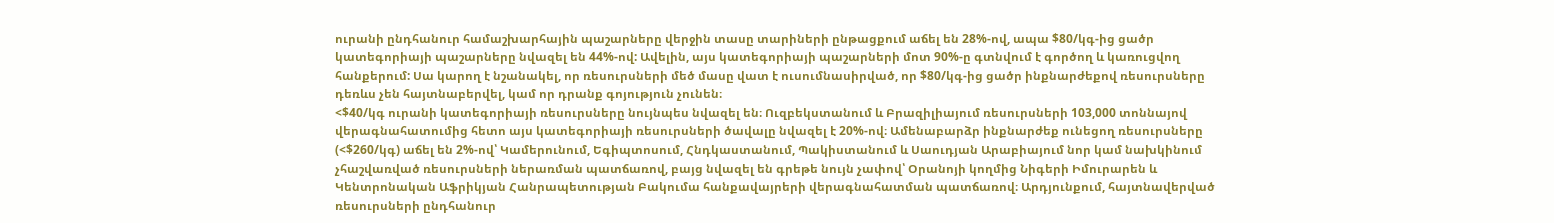ուրանի ընդհանուր համաշխարհային պաշարները վերջին տասը տարիների ընթացքում աճել են 28%-ով, ապա $80/կգ-ից ցածր կատեգորիայի պաշարները նվազել են 44%-ով: Ավելին, այս կատեգորիայի պաշարների մոտ 90%-ը գտնվում է գործող և կառուցվող հանքերում: Սա կարող է նշանակել, որ ռեսուրսների մեծ մասը վատ է ուսումնասիրված, որ $80/կգ-ից ցածր ինքնարժեքով ռեսուրսները դեռևս չեն հայտնաբերվել, կամ որ դրանք գոյություն չունեն։
<$40/կգ ուրանի կատեգորիայի ռեսուրսները նույնպես նվազել են։ Ուզբեկստանում և Բրազիլիայում ռեսուրսների 103,000 տոննայով վերագնահատումից հետո այս կատեգորիայի ռեսուրսների ծավալը նվազել է 20%-ով։ Ամենաբարձր ինքնարժեք ունեցող ռեսուրսները (<$260/կգ) աճել են 2%-ով՝ Կամերունում, Եգիպտոսում, Հնդկաստանում, Պակիստանում և Սաուդյան Արաբիայում նոր կամ նախկինում չհաշվառված ռեսուրսների ներառման պատճառով, բայց նվազել են գրեթե նույն չափով՝ Օրանոյի կողմից Նիգերի Իմուրարեն և Կենտրոնական Աֆրիկյան Հանրապետության Բակումա հանքավայրերի վերագնահատման պատճառով։ Արդյունքում, հայտնավերված ռեսուրսների ընդհանուր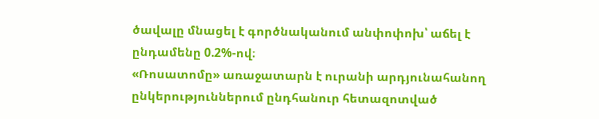ծավալը մնացել է գործնականում անփոփոխ՝ աճել է ընդամենը 0.2%-ով։
«Ռոսատոմը» առաջատարն է ուրանի արդյունահանող ընկերություններում ընդհանուր հետազոտված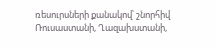ռեսուրսների քանակով՝ շնորհիվ Ռուսաստանի, Ղազախստանի,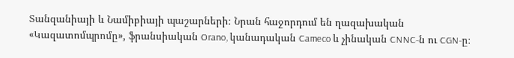Տանզանիայի և Նամիբիայի պաշարների։ Նրան հաջորդում են ղազախական «Կազատոմպրոմը», ֆրանսիական Orano, կանադական Cameco և չինական CNNC-ն ու CGN-ը։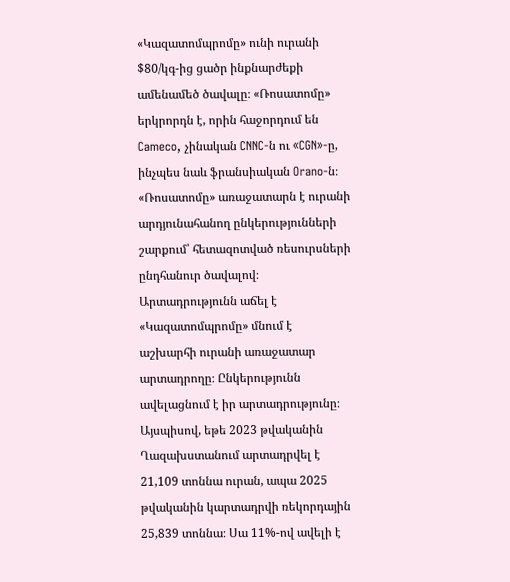«Կազատոմպրոմը» ունի ուրանի $80/կգ-ից ցածր ինքնարժեքի ամենամեծ ծավալը։ «Ռոսատոմը» երկրորդն է, որին հաջորդում են Cameco, չինական CNNC-ն ու «CGN»-ը, ինչպես նաև ֆրանսիական Orano-ն։
«Ռոսատոմը» առաջատարն է ուրանի արդյունահանող ընկերությունների շարքում՝ հետազոտված ռեսուրսների ընդհանուր ծավալով։
Արտադրությունն աճել է
«Կազատոմպրոմը» մնում է աշխարհի ուրանի առաջատար արտադրողը։ Ընկերությունն ավելացնում է իր արտադրությունը։ Այսպիսով, եթե 2023 թվականին Ղազախստանում արտադրվել է 21,109 տոննա ուրան, ապա 2025 թվականին կարտադրվի ռեկորդային 25,839 տոննա։ Սա 11%-ով ավելի է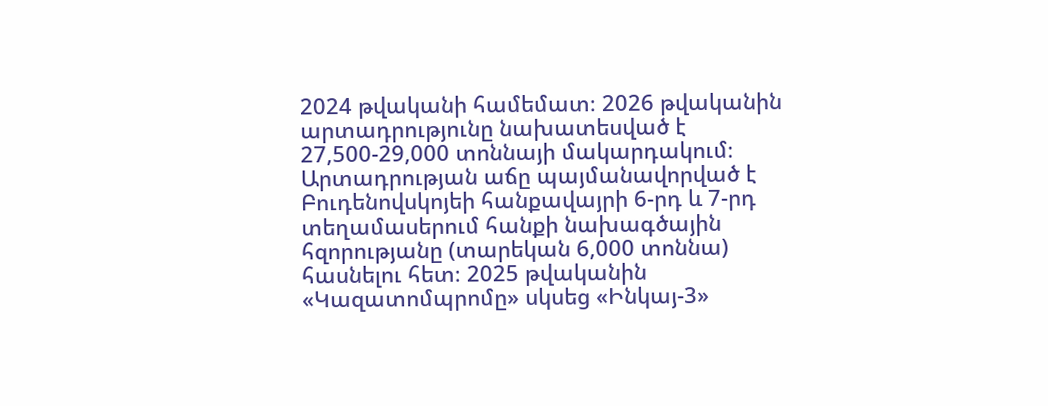2024 թվականի համեմատ։ 2026 թվականին արտադրությունը նախատեսված է 27,500-29,000 տոննայի մակարդակում։
Արտադրության աճը պայմանավորված է Բուդենովսկոյեի հանքավայրի 6-րդ և 7-րդ տեղամասերում հանքի նախագծային հզորությանը (տարեկան 6,000 տոննա) հասնելու հետ։ 2025 թվականին «Կազատոմպրոմը» սկսեց «Ինկայ-3»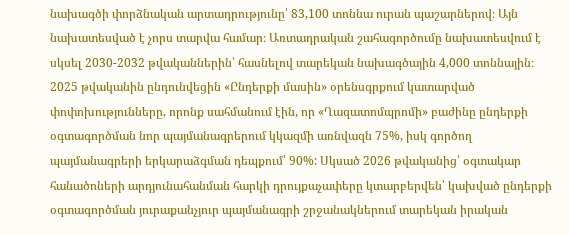նախագծի փորձնական արտադրությունը՝ 83,100 տոննա ուրան պաշարներով։ Այն նախատեսված է չորս տարվա համար։ Առտադրական շահագործումը նախատեսվում է սկսել 2030-2032 թվականներին՝ հասնելով տարեկան նախագծային 4,000 տոննային։
2025 թվականին ընդունվեցին «Ընդերքի մասին» օրենսգրքում կատարված փոփոխությունները, որոնք սահմանում էին, որ «Ղազատոմպրոմի» բաժինը ընդերքի օգտագործման նոր պայմանագրերում կկազմի առնվազն 75%, իսկ գործող պայմանագրերի երկարաձգման դեպքում՝ 90%: Սկսած 2026 թվականից՝ օգտակար հանածոների արդյունահանման հարկի դրույքաչափերը կտարբերվեն՝ կախված ընդերքի օգտագործման յուրաքանչյուր պայմանագրի շրջանակներում տարեկան իրական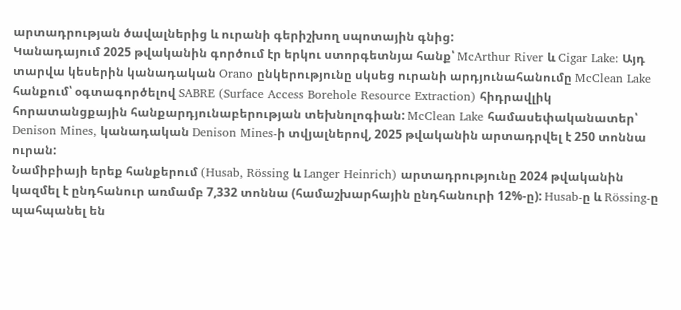արտադրության ծավալներից և ուրանի գերիշխող սպոտային գնից:
Կանադայում 2025 թվականին գործում էր երկու ստորգետնյա հանք՝ McArthur River և Cigar Lake: Այդ տարվա կեսերին կանադական Orano ընկերությունը սկսեց ուրանի արդյունահանումը McClean Lake հանքում՝ օգտագործելով SABRE (Surface Access Borehole Resource Extraction) հիդրավլիկ հորատանցքային հանքարդյունաբերության տեխնոլոգիան: McClean Lake համասեփականատեր՝ Denison Mines, կանադական Denison Mines-ի տվյալներով, 2025 թվականին արտադրվել է 250 տոննա ուրան:
Նամիբիայի երեք հանքերում (Husab, Rössing և Langer Heinrich) արտադրությունը 2024 թվականին կազմել է ընդհանուր առմամբ 7,332 տոննա (համաշխարհային ընդհանուրի 12%-ը): Husab-ը և Rössing-ը պահպանել են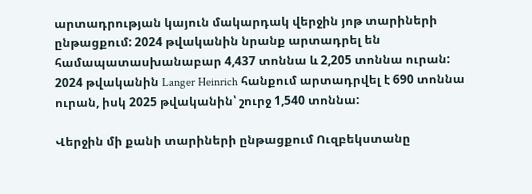արտադրության կայուն մակարդակ վերջին յոթ տարիների ընթացքում: 2024 թվականին նրանք արտադրել են համապատասխանաբար 4,437 տոննա և 2,205 տոննա ուրան: 2024 թվականին Langer Heinrich հանքում արտադրվել է 690 տոննա ուրան, իսկ 2025 թվականին՝ շուրջ 1,540 տոննա:

Վերջին մի քանի տարիների ընթացքում Ուզբեկստանը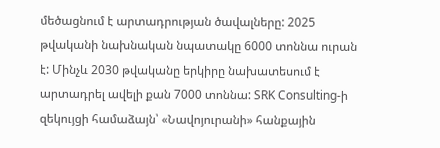մեծացնում է արտադրության ծավալները: 2025 թվականի նախնական նպատակը 6000 տոննա ուրան է: Մինչև 2030 թվականը երկիրը նախատեսում է արտադրել ավելի քան 7000 տոննա: SRK Consulting-ի զեկույցի համաձայն՝ «Նավոյուրանի» հանքային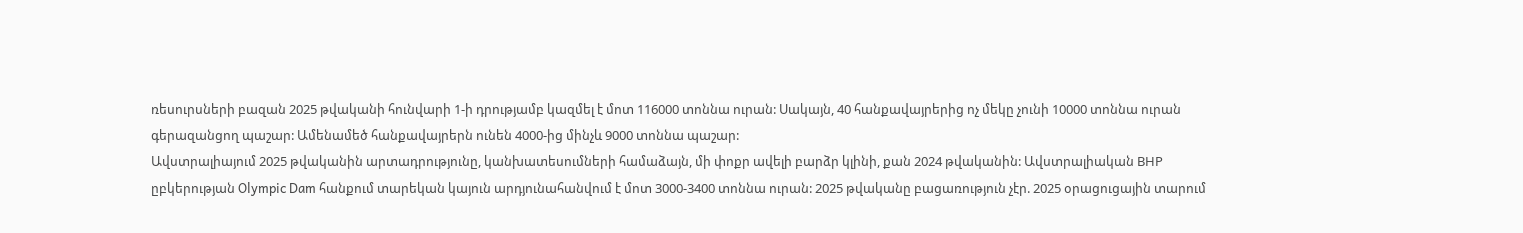ռեսուրսների բազան 2025 թվականի հունվարի 1-ի դրությամբ կազմել է մոտ 116000 տոննա ուրան: Սակայն, 40 հանքավայրերից ոչ մեկը չունի 10000 տոննա ուրան գերազանցող պաշար: Ամենամեծ հանքավայրերն ունեն 4000-ից մինչև 9000 տոննա պաշար:
Ավստրալիայում 2025 թվականին արտադրությունը, կանխատեսումների համաձայն, մի փոքր ավելի բարձր կլինի, քան 2024 թվականին: Ավստրալիական ВНР ըբկերության Olympic Dam հանքում տարեկան կայուն արդյունահանվում է մոտ 3000-3400 տոննա ուրան: 2025 թվականը բացառություն չէր. 2025 օրացուցային տարում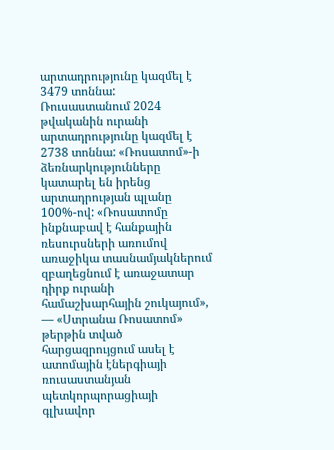արտադրությունը կազմել է 3479 տոննա:
Ռուսաստանում 2024 թվականին ուրանի արտադրությունը կազմել է 2738 տոննա: «Ռոսատոմ»-ի ձեռնարկությունները կատարել են իրենց արտադրության պլանը 100%-ով: «Ռոսատոմը ինքնաբավ է հանքային ռեսուրսների առումով առաջիկա տասնամյակներում զբաղեցնում է առաջատար դիրք ուրանի համաշխարհային շուկայում», — «Ստրանա Ռոսատոմ» թերթին տված հարցազրույցում ասել է ատոմային էներգիայի ռուսաստանյան պետկորպորացիայի գլխավոր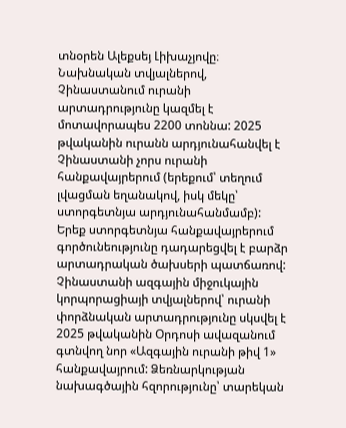տնօրեն Ալեքսեյ Լիխաչյովը։
Նախնական տվյալներով, Չինաստանում ուրանի արտադրությունը կազմել է մոտավորապես 2200 տոննա: 2025 թվականին ուրանն արդյունահանվել է Չինաստանի չորս ուրանի հանքավայրերում (երեքում՝ տեղում լվացման եղանակով, իսկ մեկը՝ ստորգետնյա արդյունահանմամբ): Երեք ստորգետնյա հանքավայրերում գործունեությունը դադարեցվել է բարձր արտադրական ծախսերի պատճառով: Չինաստանի ազգային միջուկային կորպորացիայի տվյալներով՝ ուրանի փորձնական արտադրությունը սկսվել է 2025 թվականին Օրդոսի ավազանում գտնվող նոր «Ազգային ուրանի թիվ 1» հանքավայրում: Ձեռնարկության նախագծային հզորությունը՝ տարեկան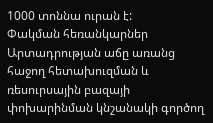1000 տոննա ուրան է:
Փակման հեռանկարներ
Արտադրության աճը առանց հաջող հետախուզման և ռեսուրսային բազայի փոխարինման կնշանակի գործող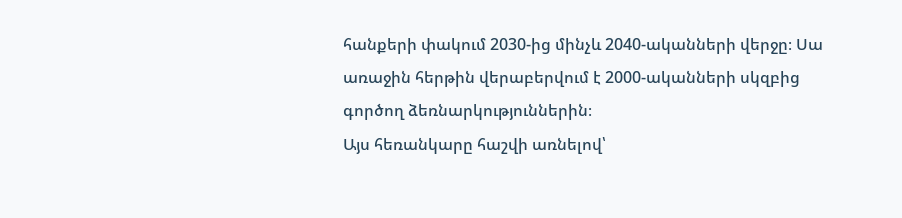հանքերի փակում 2030-ից մինչև 2040-ականների վերջը։ Սա առաջին հերթին վերաբերվում է 2000-ականների սկզբից գործող ձեռնարկություններին։
Այս հեռանկարը հաշվի առնելով՝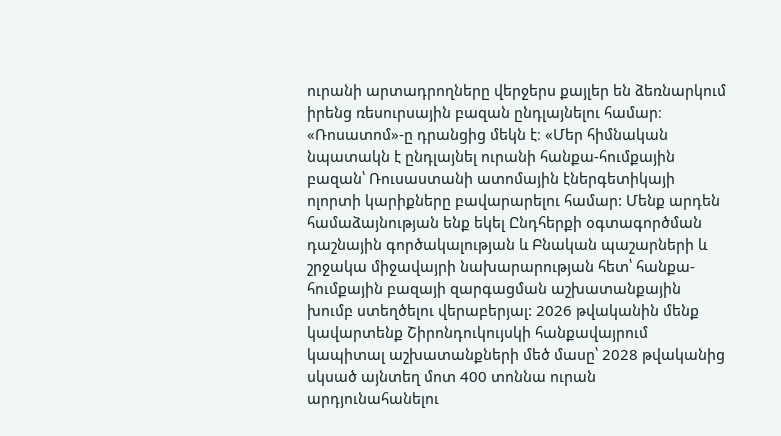ուրանի արտադրողները վերջերս քայլեր են ձեռնարկում իրենց ռեսուրսային բազան ընդլայնելու համար։ «Ռոսատոմ»-ը դրանցից մեկն է։ «Մեր հիմնական նպատակն է ընդլայնել ուրանի հանքա-հումքային բազան՝ Ռուսաստանի ատոմային էներգետիկայի ոլորտի կարիքները բավարարելու համար: Մենք արդեն համաձայնության ենք եկել Ընդհերքի օգտագործման դաշնային գործակալության և Բնական պաշարների և շրջակա միջավայրի նախարարության հետ՝ հանքա-հումքային բազայի զարգացման աշխատանքային խումբ ստեղծելու վերաբերյալ: 2026 թվականին մենք կավարտենք Շիրոնդուկույսկի հանքավայրում կապիտալ աշխատանքների մեծ մասը՝ 2028 թվականից սկսած այնտեղ մոտ 400 տոննա ուրան արդյունահանելու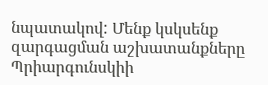նպատակով: Մենք կսկսենք զարգացման աշխատանքները Պրիարգունսկիի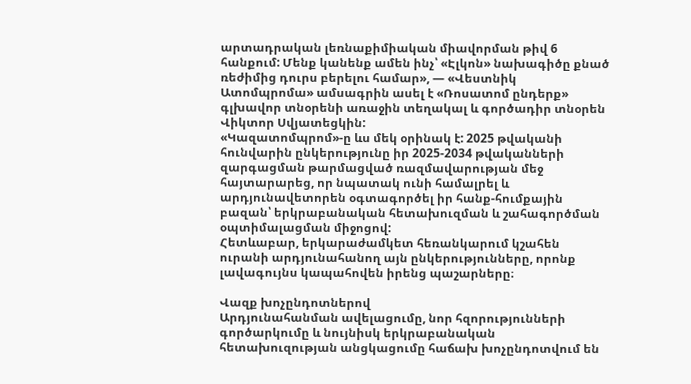արտադրական լեռնաքիմիական միավորման թիվ 6 հանքում: Մենք կանենք ամեն ինչ՝ «Էլկոն» նախագիծը քնած ռեժիմից դուրս բերելու համար», — «Վեստնիկ Ատոմպրոմա» ամսագրին ասել է «Ռոսատոմ ընդերք» գլխավոր տնօրենի առաջին տեղակալ և գործադիր տնօրեն Վիկտոր Սվյատեցկին:
«Կազատոմպրոմ»-ը ևս մեկ օրինակ է: 2025 թվականի հունվարին ընկերությունը իր 2025-2034 թվականների զարգացման թարմացված ռազմավարության մեջ հայտարարեց, որ նպատակ ունի համալրել և արդյունավետորեն օգտագործել իր հանք-հումքային բազան՝ երկրաբանական հետախուզման և շահագործման օպտիմալացման միջոցով:
Հետևաբար, երկարաժամկետ հեռանկարում կշահեն ուրանի արդյունահանող այն ընկերությունները, որոնք լավագույնս կապահովեն իրենց պաշարները։

Վազք խոչընդոտներով
Արդյունահանման ավելացումը, նոր հզորությունների գործարկումը և նույնիսկ երկրաբանական հետախուզության անցկացումը հաճախ խոչընդոտվում են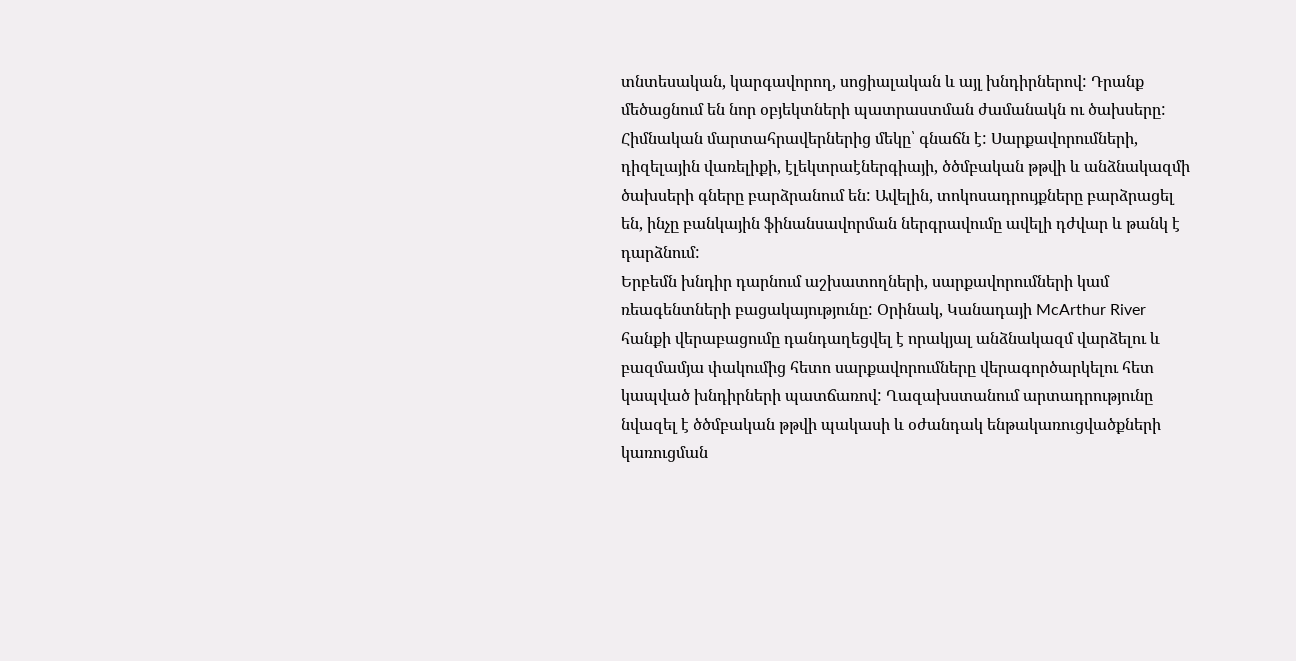տնտեսական, կարգավորող, սոցիալական և այլ խնդիրներով: Դրանք մեծացնում են նոր օբյեկտների պատրաստման ժամանակն ու ծախսերը:
Հիմնական մարտահրավերներից մեկը՝ գնաճն է: Սարքավորումների, դիզելային վառելիքի, էլեկտրաէներգիայի, ծծմբական թթվի և անձնակազմի ծախսերի գները բարձրանում են: Ավելին, տոկոսադրույքները բարձրացել են, ինչը բանկային ֆինանսավորման ներգրավումը ավելի դժվար և թանկ է դարձնում:
Երբեմն խնդիր դարնում աշխատողների, սարքավորումների կամ ռեագենտների բացակայությունը: Օրինակ, Կանադայի McArthur River հանքի վերաբացումը դանդաղեցվել է որակյալ անձնակազմ վարձելու և բազմամյա փակումից հետո սարքավորումները վերագործարկելու հետ կապված խնդիրների պատճառով: Ղազախստանում արտադրությունը նվազել է ծծմբական թթվի պակասի և օժանդակ ենթակառուցվածքների կառուցման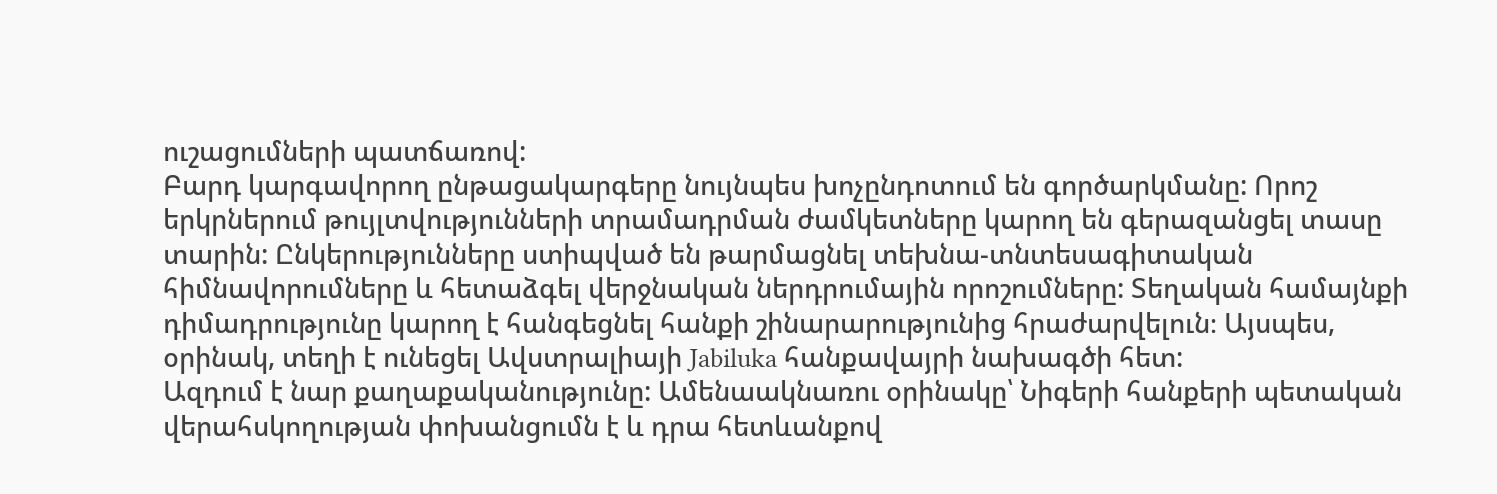ուշացումների պատճառով:
Բարդ կարգավորող ընթացակարգերը նույնպես խոչընդոտում են գործարկմանը: Որոշ երկրներում թույլտվությունների տրամադրման ժամկետները կարող են գերազանցել տասը տարին: Ընկերությունները ստիպված են թարմացնել տեխնա-տնտեսագիտական հիմնավորումները և հետաձգել վերջնական ներդրումային որոշումները: Տեղական համայնքի դիմադրությունը կարող է հանգեցնել հանքի շինարարությունից հրաժարվելուն։ Այսպես, օրինակ, տեղի է ունեցել Ավստրալիայի Jabiluka հանքավայրի նախագծի հետ:
Ազդում է նար քաղաքականությունը: Ամենաակնառու օրինակը՝ Նիգերի հանքերի պետական վերահսկողության փոխանցումն է և դրա հետևանքով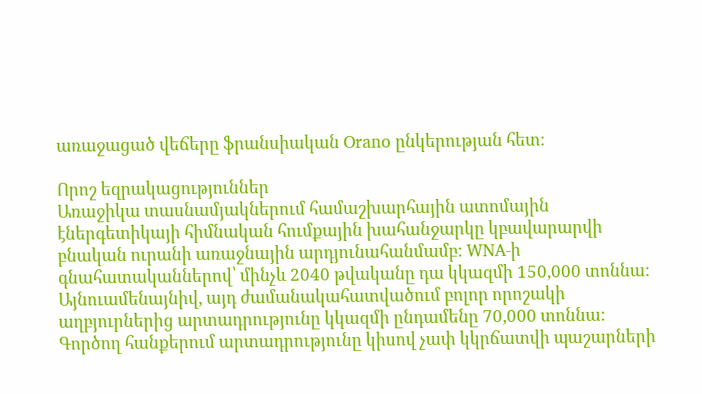առաջացած վեճերը ֆրանսիական Orano ընկերության հետ։

Որոշ եզրակացություններ
Առաջիկա տասնամյակներում համաշխարհային ատոմային էներգետիկայի հիմնական հումքային խահանջարկը կբավարարվի բնական ուրանի առաջնային արդյունահանմամբ: WNA-ի գնահատականներով՝ մինչև 2040 թվականը դա կկազմի 150,000 տոննա: Այնուամենայնիվ, այդ ժամանակահատվածում բոլոր որոշակի աղբյուրներից արտադրությունը կկազմի ընդամենը 70,000 տոննա: Գործող հանքերում արտադրությունը կիսով չափ կկրճատվի պաշարների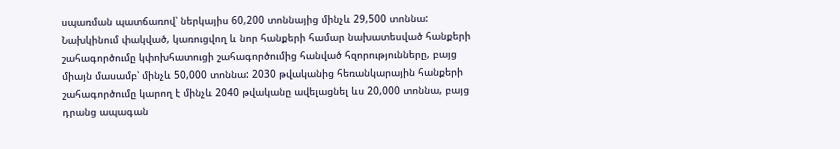սպառման պատճառով՝ ներկայիս 60,200 տոննայից մինչև 29,500 տոննա: Նախկինում փակված, կառուցվող և նոր հանքերի համար նախատեսված հանքերի շահագործումը կփոխհատուցի շահագործումից հանված հզորությունները, բայց միայն մասամբ՝ մինչև 50,000 տոննա: 2030 թվականից հեռանկարային հանքերի շահագործումը կարող է մինչև 2040 թվականը ավելացնել ևս 20,000 տոննա, բայց դրանց ապագան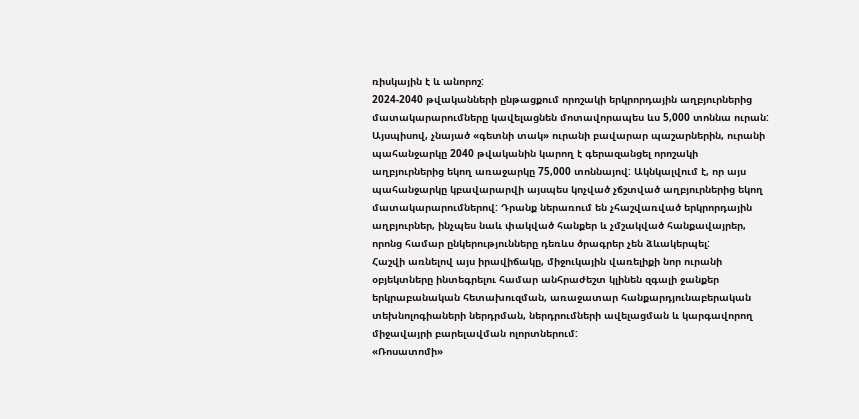ռիսկային է և անորոշ:
2024-2040 թվականների ընթացքում որոշակի երկրորդային աղբյուրներից մատակարարումները կավելացնեն մոտավորապես ևս 5,000 տոննա ուրան:
Այսպիսով, չնայած «գետնի տակ» ուրանի բավարար պաշարներին, ուրանի պահանջարկը 2040 թվականին կարող է գերազանցել որոշակի աղբյուրներից եկող առաջարկը 75,000 տոննայով: Ակնկալվում է, որ այս պահանջարկը կբավարարվի այսպես կոչված չճշտված աղբյուրներից եկող մատակարարումներով: Դրանք ներառում են չհաշվառված երկրորդային աղբյուրներ, ինչպես նաև փակված հանքեր և չմշակված հանքավայրեր, որոնց համար ընկերությունները դեռևս ծրագրեր չեն ձևակերպել:
Հաշվի առնելով այս իրավիճակը, միջուկային վառելիքի նոր ուրանի օբյեկտները ինտեգրելու համար անհրաժեշտ կլինեն զգալի ջանքեր երկրաբանական հետախուզման, առաջատար հանքարդյունաբերական տեխնոլոգիաների ներդրման, ներդրումների ավելացման և կարգավորող միջավայրի բարելավման ոլորտներում:
«Ռոսատոմի»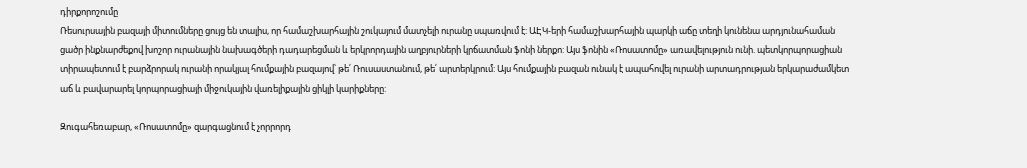դիրքորոշումը
Ռեսուրսային բազայի միտումները ցույց են տալիս, որ համաշխարհային շուկայում մատչելի ուրանը սպառվում է: ԱԷԿ-երի համաշխարհային պարկի աճը տեղի կունենա արդյունահաման ցածր ինքնարժեքով խոշոր ուրանային նախագծերի դադարեցման և երկրորդային աղբյուրների կրճատման ֆոնի ներքո: Այս ֆոնին «Ռոսատոմը» առավելություն ունի. պետկորպորացիան տիրապետում է բարձրորակ ուրանի որակյալ հումքային բազայով՝ թե՛ Ռուսաստանում, թե՛ արտերկրում: Այս հումքային բազան ունակ է ապահովել ուրանի արտադրության երկարաժամկետ աճ և բավարարել կորպորացիայի միջուկային վառելիքային ցիկլի կարիքները:

Զուգահեռաբար, «Ռոսատոմը» զարգացնում է չորրորդ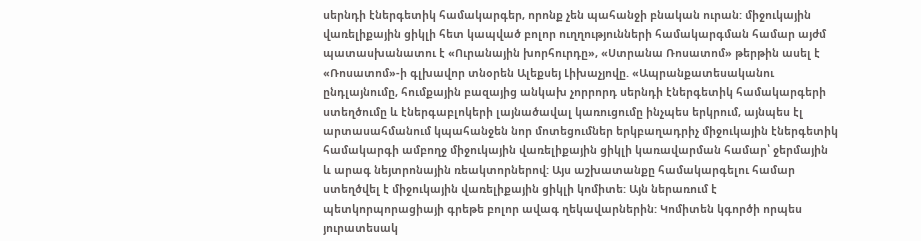սերնդի էներգետիկ համակարգեր, որոնք չեն պահանջի բնական ուրան: միջուկային վառելիքային ցիկլի հետ կապված բոլոր ուղղությունների համակարգման համար այժմ պատասխանատու է «Ուրանային խորհուրդը», «Ստրանա Ռոսատոմ» թերթին ասել է «Ռոսատոմ»-ի գլխավոր տնօրեն Ալեքսեյ Լիխաչյովը. «Ապրանքատեսականու ընդլայնումը, հումքային բազայից անկախ չորրորդ սերնդի էներգետիկ համակարգերի ստեղծումը և էներգաբլոկերի լայնածավալ կառուցումը ինչպես երկրում, այնպես էլ արտասահմանում կպահանջեն նոր մոտեցումներ երկբաղադրիչ միջուկային էներգետիկ համակարգի ամբողջ միջուկային վառելիքային ցիկլի կառավարման համար՝ ջերմային և արագ նեյտրոնային ռեակտորներով: Այս աշխատանքը համակարգելու համար ստեղծվել է միջուկային վառելիքային ցիկլի կոմիտե: Այն ներառում է պետկորպորացիայի գրեթե բոլոր ավագ ղեկավարներին: Կոմիտեն կգործի որպես յուրատեսակ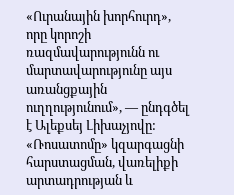«Ուրանային խորհուրդ», որը կորոշի ռազմավարությունն ու մարտավարությունը այս առանցքային ուղղությունում», — ընդգծել է Ալեքսեյ Լիխաչյովը: «Ռոսատոմը» կզարգացնի հարստացման, վառելիքի արտադրության և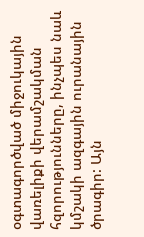օգտագործված միջուկային վառելիքի վերամշակման հզորությունները, ինչպես նաև կմշակի ազգային ուրանային ծրագիր: Այն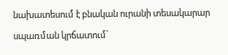նախատեսում է բնական ուրանի տեսակարար սպառման կրճատում՝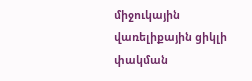միջուկային վառելիքային ցիկլի փակման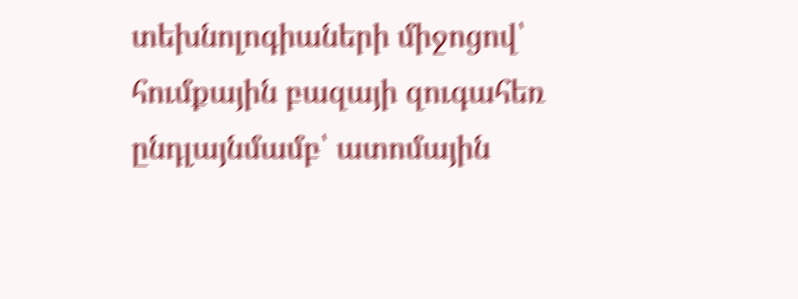տեխնոլոգիաների միջոցով՝ հումքային բազայի զուգահեռ ընդլայնմամբ՝ ատոմային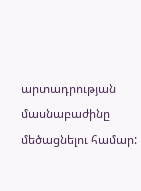արտադրության մասնաբաժինը մեծացնելու համար: